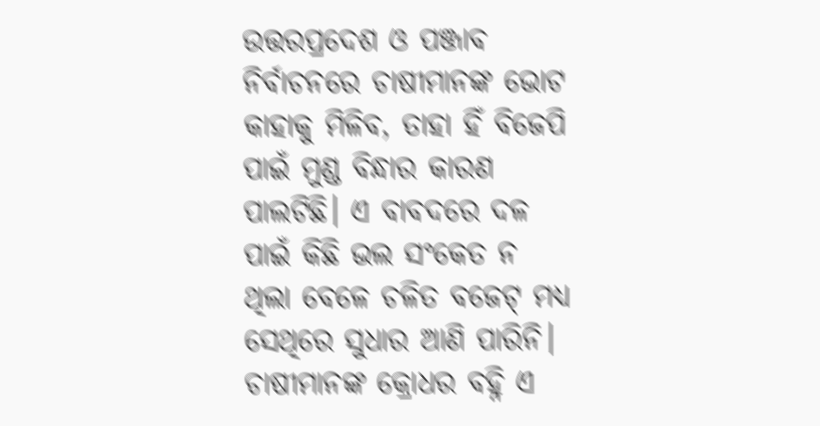ଉତ୍ତରପ୍ରଦେଶ ଓ ପଞ୍ଜାବ ନିର୍ବାଚନରେ ଚାଷୀମାନଙ୍କ ଭୋଟ କାହାକୁ ମିଳିବ, ତାହା ହିଁ ବିଜେପି ପାଇଁ ମୁଣ୍ଡ ବିନ୍ଧାର କାରଣ ପାଲଟିଛି। ଏ ବାବଦରେ ଦଳ ପାଇଁ କିଛି ଭଲ ସଂକେତ ନ ଥିଲା ବେଳେ ଚଳିତ ବଜେଟ୍ ମଧ୍ୟ ସେଥିରେ ସୁଧାର ଆଣି ପାରିନି। ଚାଷୀମାନଙ୍କ କ୍ରୋଧର ବହ୍ନି ଏ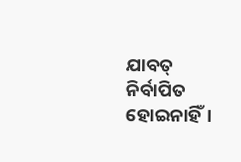ଯାବତ୍ ନିର୍ବାପିତ ହୋଇନାହିଁ।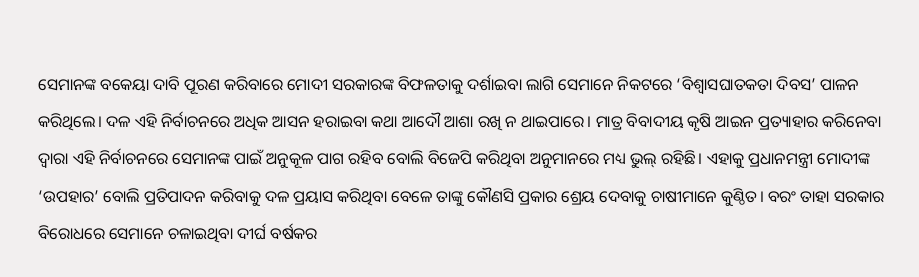ସେମାନଙ୍କ ବକେୟା ଦାବି ପୂରଣ କରିବାରେ ମୋଦୀ ସରକାରଙ୍କ ବିଫଳତାକୁ ଦର୍ଶାଇବା ଲାଗି ସେମାନେ ନିକଟରେ ‘ବିଶ୍ବାସଘାତକତା ଦିବସ’ ପାଳନ କରିଥିଲେ। ଦଳ ଏହି ନିର୍ବାଚନରେ ଅଧିକ ଆସନ ହରାଇବା କଥା ଆଦୌ ଆଶା ରଖି ନ ଥାଇପାରେ। ମାତ୍ର ବିବାଦୀୟ କୃଷି ଆଇନ ପ୍ରତ୍ୟାହାର କରିନେବା ଦ୍ବାରା ଏହି ନିର୍ବାଚନରେ ସେମାନଙ୍କ ପାଇଁ ଅନୁକୂଳ ପାଗ ରହିବ ବୋଲି ବିଜେପି କରିଥିବା ଅନୁମାନରେ ମଧ୍ୟ ଭୁଲ୍‌ ରହିଛି। ଏହାକୁ ପ୍ରଧାନମନ୍ତ୍ରୀ ମୋଦୀଙ୍କ ‘ଉପହାର’ ବୋଲି ପ୍ରତିପାଦନ କରିବାକୁ ଦଳ ପ୍ରୟାସ କରିଥିବା ବେଳେ ତାଙ୍କୁ କୌଣସି ପ୍ରକାର ଶ୍ରେୟ ଦେବାକୁ ଚାଷୀମାନେ କୁଣ୍ଠିତ। ବରଂ ତାହା ସରକାର ବିରୋଧରେ ସେମାନେ ଚଳାଇଥିବା ଦୀର୍ଘ ବର୍ଷକର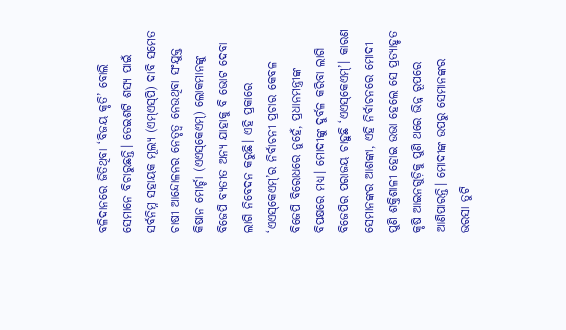ବଳିଦାନରେ ଜିତିଥିବା ‘ବିଜୟ କୃତି’ ବୋଲି ସେମାନେ ବିଚାରୁଛନ୍ତି। ତେଇଶଟି ଶସ୍ୟ ପାଇଁ ସର୍ବନିମ୍ନ ସହାୟକ ମୂଲ୍ୟ (ଏମ୍ଏସ୍‌ପି) ଦାବି ସମେତ ଚାଷୀ ଆନ୍ଦୋଳନର ନେତୃତ୍ବ ନେଉଥିବା ସଂଯୁକ୍ତ କିଷାନ ମୋର୍ଚ୍ଚା (ଏଏସ୍‌କେଏମ୍) ଲୋକମାନଙ୍କୁ ବିଜେପି ବ୍ୟତୀତ ଅନ୍ୟ ଯାହାକୁ ବି ଭୋଟ ଦେବା ଲାଗି ନିବେଦନ କରୁଛି। ଏହି ପ୍ରକାରେ ‘ଏଏସ୍‌କେଏମ୍‌’ର ନିର୍ବାଚନୀ ପ୍ରଚାର କେବଳ ବିଜେପି ବିରୋଧରେ ନୁହେଁ, ପ୍ରଧାନମନ୍ତ୍ରୀଙ୍କ ବିପକ୍ଷରେ ମଧ୍ୟ। ମୋଦୀଙ୍କୁ ଦୁର୍ବଳ କରିବା ଲାଗି ବିଜେପିର ପରାଜୟ ଚାହୁଛି ‘ଏଏସ୍‌କେଏମ୍‌’। କାରଣ ସେମାନଙ୍କର ଆଶଙ୍କା, ଏହି ନିର୍ବାଚନରେ ମୋଦୀ ପୁଣି ଶକ୍ତିଶାଳୀ ହୋଇ ଉଭା ହେଲେ ସେ ପ୍ରତ୍ୟାହୃତ କୃଷି ଆଇନଗୁଡ଼ିକୁ ପୁଣି ଥରେ ଭିନ୍ନ ରୂପରେ ଆଣିପାରନ୍ତି। ମୋଦୀଙ୍କ ଉପରୁ ସେମାନଙ୍କର ଭରସା ତୁଟି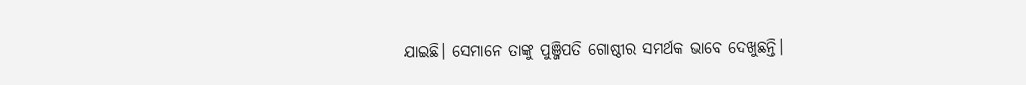ଯାଇଛି। ସେମାନେ ତାଙ୍କୁ ପୁଞ୍ଜିପତି ଗୋଷ୍ଠୀର ସମର୍ଥକ ଭାବେ ଦେଖୁଛନ୍ତି।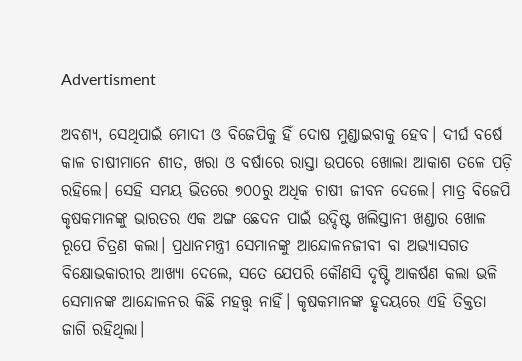Advertisment

ଅବଶ୍ୟ, ସେଥିପାଇଁ ମୋଦୀ ଓ ବିଜେପିକୁ ହିଁ ଦୋଷ ମୁଣ୍ଡାଇବାକୁ ହେବ। ଦୀର୍ଘ ବର୍ଷେ କାଳ ଚାଷୀମାନେ ଶୀତ, ଖରା ଓ ବର୍ଷାରେ ରାସ୍ତା ଉପରେ ଖୋଲା ଆକାଶ ତଳେ ପଡ଼ି ରହିଲେ। ସେହି ସମୟ ଭିତରେ ୭୦୦ରୁ ଅଧିକ ଚାଷୀ ଜୀବନ ଦେଲେ। ମାତ୍ର ବିଜେପି କୃଷକମାନଙ୍କୁ ଭାରତର ଏକ ଅଙ୍ଗ ଛେଦନ ପାଇଁ ଉଦ୍ଦିଷ୍ଟ ଖଲିସ୍ତାନୀ ଖଣ୍ଡାର ଖୋଳ ରୂପେ ଚିତ୍ରଣ କଲା। ପ୍ରଧାନମନ୍ତ୍ରୀ ସେମାନଙ୍କୁ ଆନ୍ଦୋଳନଜୀବୀ ବା ଅଭ୍ୟାସଗତ ବିକ୍ଷୋଭକାରୀର ଆଖ୍ୟା ଦେଲେ, ସତେ ଯେପରି କୌଣସି ଦୃଷ୍ଟି ଆକର୍ଷଣ କଲା ଭଳି ସେମାନଙ୍କ ଆନ୍ଦୋଳନର କିଛି ମହତ୍ତ୍ବ ନାହିଁ। କୃଷକମାନଙ୍କ ହୃଦୟରେ ଏହି ତିକ୍ତତା ଜାଗି ରହିଥିଲା।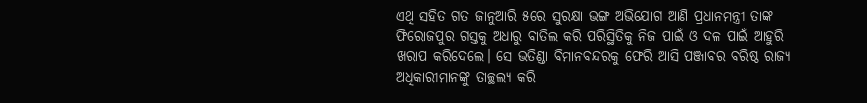ଏଥି ସହିତ ଗତ ଜାନୁଆରି ୫ରେ ସୁରକ୍ଷା ଭଙ୍ଗ ଅଭିଯୋଗ ଆଣି ପ୍ରଧାନମନ୍ତ୍ରୀ ତାଙ୍କ ଫିରୋଜପୁର ଗସ୍ତକୁ ଅଧାରୁ ବାତିଲ କରି ପରିସ୍ଥିତିକୁ ନିଜ ପାଇଁ ଓ ଦଳ ପାଇଁ ଆହୁରି ଖରାପ କରିଦେଲେ। ସେ ଭତିଣ୍ଡା ବିମାନବନ୍ଦରକୁ ଫେରି ଆସି ପଞ୍ଜାବର ବରିଷ୍ଠ ରାଜ୍ୟ ଅଧିକାରୀମାନଙ୍କୁ ତାଚ୍ଛଲ୍ୟ କରି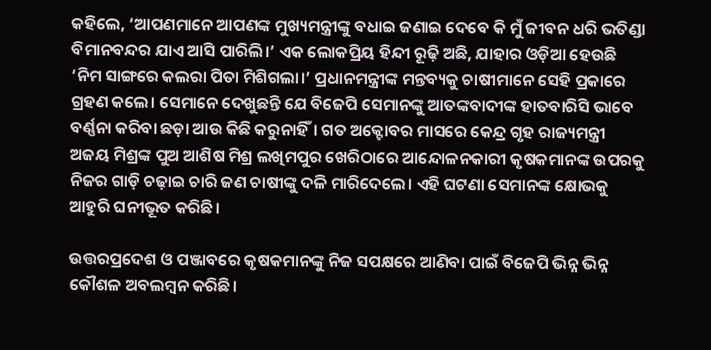କହିଲେ, ‘ଆପଣମାନେ ଆପଣଙ୍କ ମୁଖ୍ୟମନ୍ତ୍ରୀଙ୍କୁ ବଧାଇ ଜଣାଇ ଦେବେ କି ମୁଁ ଜୀବନ ଧରି ଭତିଣ୍ଡା ବିମାନବନ୍ଦର ଯାଏ ଆସି ପାରିଲି।’ ଏକ ଲୋକପ୍ରିୟ ହିନ୍ଦୀ ରୂଢ଼ି ଅଛି, ଯାହାର ଓଡ଼ିଆ ହେଉଛି ‘ନିମ ସାଙ୍ଗରେ କଲରା ପିତା ମିଶିଗଲା।’ ପ୍ରଧାନମନ୍ତ୍ରୀଙ୍କ ମନ୍ତବ୍ୟକୁ ଚାଷୀମାନେ ସେହି ପ୍ରକାରେ ଗ୍ରହଣ କଲେ। ସେମାନେ ଦେଖୁଛନ୍ତି ଯେ ବିଜେପି ସେମାନଙ୍କୁ ଆତଙ୍କବାଦୀଙ୍କ ହାତବାରିସି ଭାବେ ବର୍ଣ୍ଣନା କରିବା ଛଡ଼ା ଆଉ କିଛି କରୁନାହିଁ। ଗତ ଅକ୍ଟୋବର ମାସରେ କେନ୍ଦ୍ର ଗୃହ ରାଜ୍ୟମନ୍ତ୍ରୀ ଅଜୟ ମିଶ୍ରଙ୍କ ପୁଅ ଆଶିଷ ମିଶ୍ର ଲଖିମପୁର ଖେରିଠାରେ ଆନ୍ଦୋଳନକାରୀ କୃଷକମାନଙ୍କ ଉପରକୁ ନିଜର ଗାଡ଼ି ଚଢ଼ାଇ ଚାରି ଜଣ ଚାଷୀଙ୍କୁ ଦଳି ମାରିଦେଲେ। ଏହି ଘଟଣା ସେମାନଙ୍କ କ୍ଷୋଭକୁ ଆହୁରି ଘନୀଭୂତ କରିଛି।

ଉତ୍ତରପ୍ରଦେଶ ଓ ପଞ୍ଜାବରେ କୃଷକମାନଙ୍କୁ ନିଜ ସପକ୍ଷରେ ଆଣିବା ପାଇଁ ବିଜେପି ଭିନ୍ନ ଭିନ୍ନ କୌଶଳ ଅବଲମ୍ବନ କରିଛି।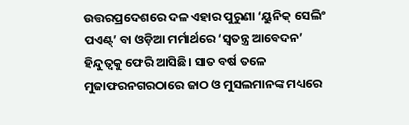ଉତ୍ତରପ୍ରଦେଶରେ ଦଳ ଏହାର ପୁରୁଣା ‘ୟୁନିକ୍‌ ସେଲିଂ ପଏଣ୍ଟ୍‌’ ବା ଓଡ଼ିଆ ମର୍ମାର୍ଥରେ ‘ସ୍ବତନ୍ତ୍ର ଆବେଦନ’ ହିନ୍ଦୁତ୍ବକୁ ଫେରି ଆସିଛି। ସାତ ବର୍ଷ ତଳେ ମୁଜାଫରନଗରଠାରେ ଜାଠ ଓ ମୁସଲମାନଙ୍କ ମଧ୍ୟରେ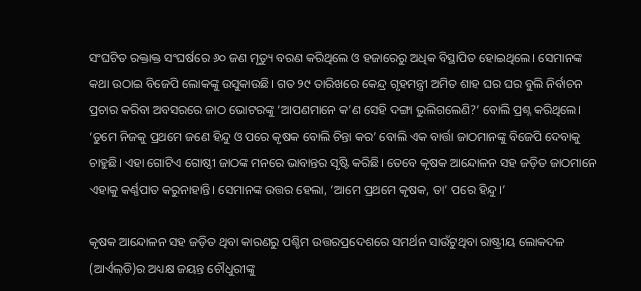ସଂଘଟିତ ରକ୍ତାକ୍ତ ସଂଘର୍ଷରେ ୬୦ ଜଣ ମୃତ୍ୟୁ ବରଣ କରିଥିଲେ ଓ ହଜାରେରୁ ଅଧିକ ବିସ୍ଥାପିତ ହୋଇଥିଲେ। ସେମାନଙ୍କ କଥା ଉଠାଇ ବିଜେପି ଲୋକଙ୍କୁ ଉସୁକାଉଛି। ଗତ ୨୯ ତାରିଖରେ କେନ୍ଦ୍ର ଗୃହମନ୍ତ୍ରୀ ଅମିତ ଶାହ ଘର ଘର ବୁଲି ନିର୍ବାଚନ ପ୍ରଚାର କରିବା ଅବସରରେ ଜାଠ ଭୋଟରଙ୍କୁ ‘ଆପଣମାନେ କ’ଣ ସେହି ଦଙ୍ଗା ଭୁଲିଗଲେଣି?’ ବୋଲି ପ୍ରଶ୍ନ କରିଥିଲେ। ‘ତୁମେ ନିଜକୁ ପ୍ରଥମେ ଜଣେ ହିନ୍ଦୁ ଓ ପରେ କୃଷକ ବୋଲି ଚିନ୍ତା କର’ ବୋଲି ଏକ ବାର୍ତ୍ତା ଜାଠମାନଙ୍କୁ ବିଜେପି ଦେବାକୁ ଚାହୁଛି। ଏହା ଗୋଟିଏ ଗୋଷ୍ଠୀ ଜାଠଙ୍କ ମନରେ ଭାବାନ୍ତର ସୃଷ୍ଟି କରିଛି। ତେବେ କୃଷକ ଆନ୍ଦୋଳନ ସହ ଜଡ଼ିତ ଜାଠମାନେ ଏହାକୁ କର୍ଣ୍ଣପାତ କରୁନାହାନ୍ତି। ସେମାନଙ୍କ ଉତ୍ତର ହେଲା, ‘ଆମେ ପ୍ରଥମେ କୃଷକ, ତା’ ପରେ ହିନ୍ଦୁ।’

କୃଷକ ଆନ୍ଦୋଳନ ସହ ଜଡ଼ିତ ଥିବା କାରଣରୁ ପଶ୍ଚିମ ଉତ୍ତରପ୍ରଦେଶରେ ସମର୍ଥନ ସାଉଁଟୁଥିବା ରାଷ୍ଟ୍ରୀୟ ଲୋକଦଳ (ଆର୍ଏଲ୍‌ଡି)ର ଅଧ୍ୟକ୍ଷ ଜୟନ୍ତ ଚୌଧୁରୀଙ୍କୁ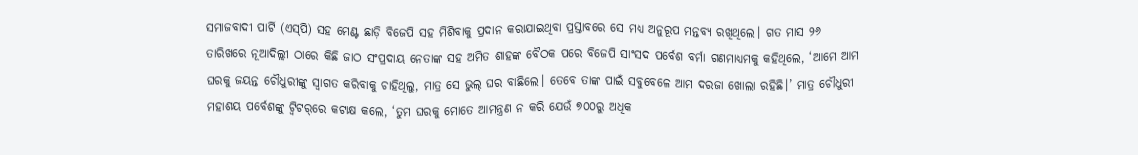ସମାଜବାଦୀ ପାର୍ଟି (ଏସ୍‌ପି) ସହ ମେଣ୍ଟ ଛାଡ଼ି ବିଜେପି ସହ ମିଶିବାକୁ ପ୍ରଦାନ କରାଯାଇଥିବା ପ୍ରସ୍ତାବରେ ସେ ମଧ୍ୟ ଅନୁରୂପ ମନ୍ତବ୍ୟ ରଖିଥିଲେ। ଗତ ମାସ ୨୬ ତାରିଖରେ ନୂଆଦିଲ୍ଲୀ ଠାରେ କିଛି ଜାଠ ସଂପ୍ରଦାୟ ନେତାଙ୍କ ସହ ଅମିତ ଶାହଙ୍କ ବୈଠକ ପରେ ବିଜେପି ସାଂସଦ ପର୍ବେଶ ବର୍ମା ଗଣମାଧ୍ୟମକୁ କହିଥିଲେ, ‘ଆମେ ଆମ ଘରକୁ ଜୟନ୍ତ ଚୌଧୁରୀଙ୍କୁ ସ୍ବାଗତ କରିବାକୁ ଚାହିଥିଲୁ, ମାତ୍ର ସେ ଭୁଲ୍‌ ଘର ବାଛିଲେ। ତେବେ ତାଙ୍କ ପାଇଁ ସବୁବେଳେ ଆମ ଦରଜା ଖୋଲା ରହିଛି।’ ମାତ୍ର ଚୌଧୁରୀ ମହାଶୟ ପର୍ବେଶଙ୍କୁ ଟ୍ବିଟର୍‌ରେ କଟାକ୍ଷ କଲେ, ‘ତୁମ ଘରକୁ ମୋତେ ଆମନ୍ତ୍ରଣ ନ କରି ଯେଉଁ ୭୦୦ରୁ ଅଧିକ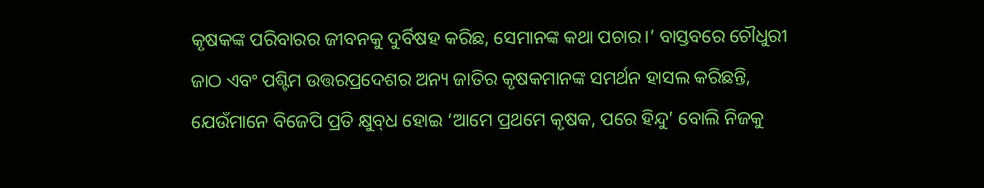କୃଷକଙ୍କ ପରିବାରର ଜୀବନକୁ ଦୁର୍ବିଷହ କରିଛ, ସେମାନଙ୍କ କଥା ପଚାର।’ ବାସ୍ତବରେ ଚୌଧୁରୀ ଜାଠ ଏବଂ ପଶ୍ଟିମ ଉତ୍ତରପ୍ରଦେଶର ଅନ୍ୟ ଜାତିର କୃଷକମାନଙ୍କ ସମର୍ଥନ ହାସଲ କରିଛନ୍ତି, ଯେଉଁମାନେ ବିଜେପି ପ୍ରତି କ୍ଷୁବ୍‌ଧ ହୋଇ ‘ଆମେ ପ୍ରଥମେ କୃଷକ, ପରେ ହିନ୍ଦୁ’ ବୋଲି ନିଜକୁ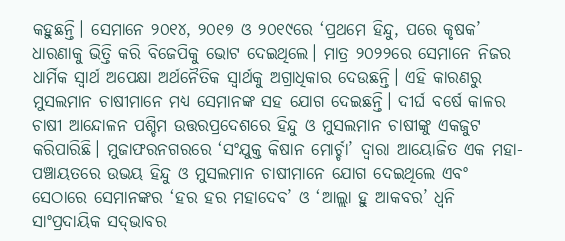କହୁଛନ୍ତି। ସେମାନେ ୨୦୧୪, ୨୦୧୭ ଓ ୨୦୧୯ରେ ‘ପ୍ରଥମେ ହିନ୍ଦୁ, ପରେ କୃଷକ’ ଧାରଣାକୁ ଭିତ୍ତି କରି ବିଜେପିକୁ ଭୋଟ ଦେଇଥିଲେ। ମାତ୍ର ୨୦୨୨ରେ ସେମାନେ ନିଜର ଧାର୍ମିକ ସ୍ବାର୍ଥ ଅପେକ୍ଷା ଅର୍ଥନୈତିକ ସ୍ବାର୍ଥକୁ ଅଗ୍ରାଧିକାର ଦେଉଛନ୍ତି। ଏହି କାରଣରୁ ମୁସଲମାନ ଚାଷୀମାନେ ମଧ୍ୟ ସେମାନଙ୍କ ସହ ଯୋଗ ଦେଇଛନ୍ତି। ଦୀର୍ଘ ବର୍ଷେ କାଳର ଚାଷୀ ଆନ୍ଦୋଳନ ପଶ୍ଚିମ ଉତ୍ତରପ୍ରଦେଶରେ ହିନ୍ଦୁ ଓ ମୁସଲମାନ ଚାଷୀଙ୍କୁ ଏକଜୁଟ କରିପାରିଛି। ମୁଜାଫରନଗରରେ ‘ସଂଯୁକ୍ତ କିଷାନ ମୋର୍ଚ୍ଚା’ ଦ୍ବାରା ଆୟୋଜିତ ଏକ ମହା-ପଞ୍ଚାୟତରେ ଉଭୟ ହିନ୍ଦୁ ଓ ମୁସଲମାନ ଚାଷୀମାନେ ଯୋଗ ଦେଇଥିଲେ ଏବଂ ସେଠାରେ ସେମାନଙ୍କର ‘ହର ହର ମହାଦେବ’ ଓ ‘ଆଲ୍ଲା ହୁ ଆକବର’ ଧ୍ବନି ସାଂପ୍ରଦାୟିକ ସଦ୍‌ଭାବର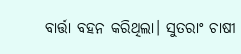ବାର୍ତ୍ତା ବହନ କରିଥିଲା। ସୁତରାଂ ଚାଷୀ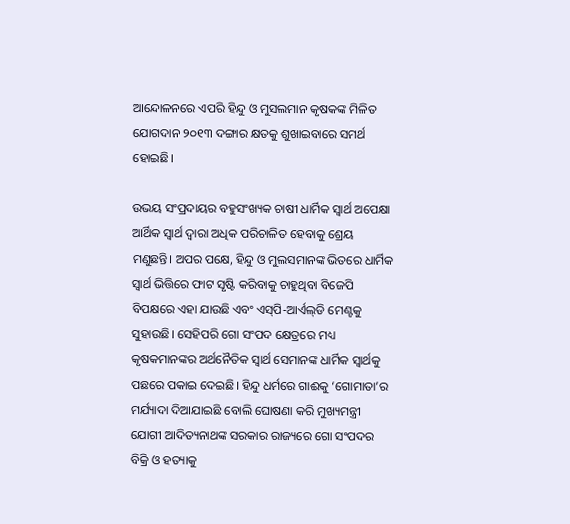ଆନ୍ଦୋଳନରେ ଏପରି ହିନ୍ଦୁ ଓ ମୁସଲମାନ କୃଷକଙ୍କ ମିଳିତ ଯୋଗଦାନ ୨୦୧୩ ଦଙ୍ଗାର କ୍ଷତକୁ ଶୁଖାଇବାରେ ସମର୍ଥ ହୋଇଛି।

ଉଭୟ ସଂପ୍ରଦାୟର ବହୁସଂଖ୍ୟକ ଚାଷୀ ଧାର୍ମିକ ସ୍ବାର୍ଥ ଅପେକ୍ଷା ଆର୍ଥିକ ସ୍ବାର୍ଥ ଦ୍ବାରା ଅଧିକ ପରିଚାଳିତ ହେବାକୁ ଶ୍ରେୟ ମଣୁଛନ୍ତି। ଅପର ପକ୍ଷେ, ହିନ୍ଦୁ ଓ ମୁଲସମାନଙ୍କ ଭିତରେ ଧାର୍ମିକ ସ୍ବାର୍ଥ ଭିତ୍ତିରେ ଫାଟ ସୃଷ୍ଟି କରିବାକୁ ଚାହୁଥିବା ବିଜେପି ବିପକ୍ଷରେ ଏହା ଯାଉଛି ଏବଂ ଏସ୍‌ପି-ଆର୍ଏଲ୍‌ଡି ମେଣ୍ଟକୁ ସୁହାଉଛି। ସେହିପରି ଗୋ ସଂପଦ କ୍ଷେତ୍ରରେ ମଧ୍ୟ କୃଷକମାନଙ୍କର ଅର୍ଥନୈତିକ ସ୍ବାର୍ଥ ସେମାନଙ୍କ ଧାର୍ମିକ ସ୍ବାର୍ଥକୁ ପଛରେ ପକାଇ ଦେଇଛି। ହିନ୍ଦୁ ଧର୍ମରେ ଗାଈକୁ ‘ଗୋମାତା’ର ମର୍ଯ୍ୟାଦା ଦିଆଯାଇଛି ବୋଲି ଘୋଷଣା କରି ମୁଖ୍ୟମନ୍ତ୍ରୀ ଯୋଗୀ ଆଦିତ୍ୟନାଥଙ୍କ ସରକାର ରାଜ୍ୟରେ ଗୋ ସଂପଦର ବିକ୍ରି ଓ ହତ୍ୟାକୁ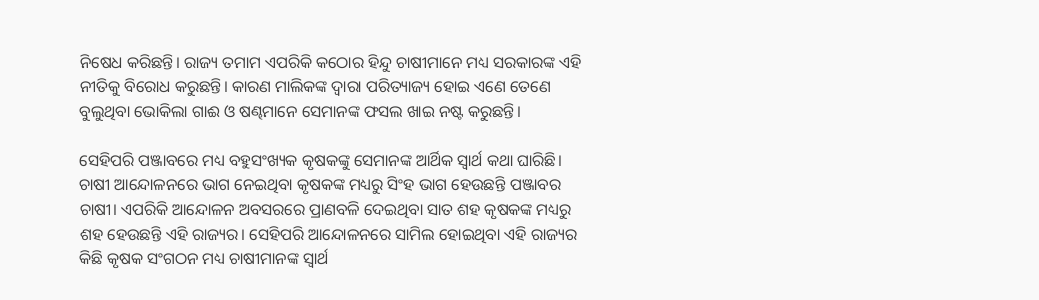ନିଷେଧ କରିଛନ୍ତି। ରାଜ୍ୟ ତମାମ ଏପରିକି କଠୋର ହିନ୍ଦୁ ଚାଷୀମାନେ ମଧ୍ୟ ସରକାରଙ୍କ ଏହି ନୀତିକୁ ବିରୋଧ କରୁଛନ୍ତି। କାରଣ ମାଲିକଙ୍କ ଦ୍ବାରା ପରିତ୍ୟାଜ୍ୟ ହୋଇ ଏଣେ ତେଣେ ବୁଲୁଥିବା ଭୋକିଲା ଗାଈ ଓ ଷଣ୍ଢମାନେ ସେମାନଙ୍କ ଫସଲ ଖାଇ ନଷ୍ଟ କରୁଛନ୍ତି।

ସେହିପରି ପଞ୍ଜାବରେ ମଧ୍ୟ ବହୁସଂଖ୍ୟକ କୃଷକଙ୍କୁ ସେମାନଙ୍କ ଆର୍ଥିକ ସ୍ବାର୍ଥ କଥା ଘାରିଛି। ଚାଷୀ ଆନ୍ଦୋଳନରେ ଭାଗ ନେଇଥିବା କୃଷକଙ୍କ ମଧ୍ୟରୁ ସିଂହ ଭାଗ ହେଉଛନ୍ତି ପଞ୍ଜାବର ଚାଷୀ। ଏପରିକି ଆନ୍ଦୋଳନ ଅବସରରେ ପ୍ରାଣବଳି ଦେଇଥିବା ସାତ ଶହ କୃଷକଙ୍କ ମଧ୍ୟରୁ ଶହ ହେଉଛନ୍ତି ଏହି ରାଜ୍ୟର। ସେହିପରି ଆନ୍ଦୋଳନରେ ସାମିଲ ହୋଇଥିବା ଏହି ରାଜ୍ୟର କିଛି କୃଷକ ସଂଗଠନ ମଧ୍ୟ ଚାଷୀମାନଙ୍କ ସ୍ବାର୍ଥ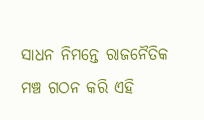ସାଧନ ନିମନ୍ତେ ରାଜନୈତିକ ମଞ୍ଚ ଗଠନ କରି ଏହି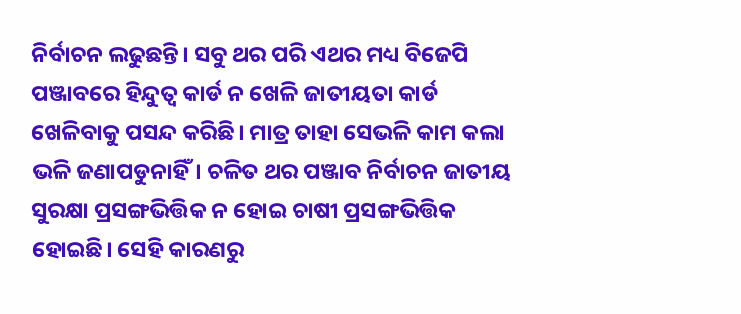ନିର୍ବାଚନ ଲଢୁଛନ୍ତି। ସବୁ ଥର ପରି ଏଥର ମଧ୍ୟ ବିଜେପି ପଞ୍ଜାବରେ ହିନ୍ଦୁତ୍ବ କାର୍ଡ ନ ଖେଳି ଜାତୀୟତା କାର୍ଡ ଖେଳିବାକୁ ପସନ୍ଦ କରିଛି। ମାତ୍ର ତାହା ସେଭଳି କାମ କଲା ଭଳି ଜଣାପଡୁନାହିଁ। ଚଳିତ ଥର ପଞ୍ଜାବ ନିର୍ବାଚନ ଜାତୀୟ ସୁରକ୍ଷା ପ୍ରସଙ୍ଗଭିତ୍ତିକ ନ ହୋଇ ଚାଷୀ ପ୍ରସଙ୍ଗଭିତ୍ତିକ ହୋଇଛି। ସେହି କାରଣରୁ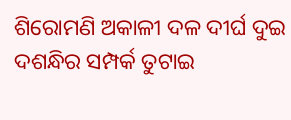ଶିରୋମଣି ଅକାଳୀ ଦଳ ଦୀର୍ଘ ଦୁଇ ଦଶନ୍ଧିର ସମ୍ପର୍କ ତୁଟାଇ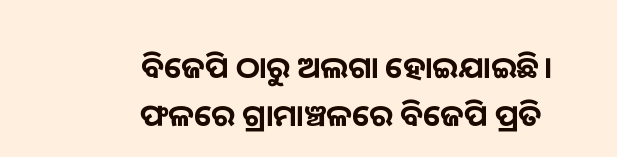ବିଜେପି ଠାରୁ ଅଲଗା ହୋଇଯାଇଛି। ଫଳରେ ଗ୍ରାମାଞ୍ଚଳରେ ବିଜେପି ପ୍ରତି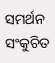ସମର୍ଥନ ସଂକୁଚିତ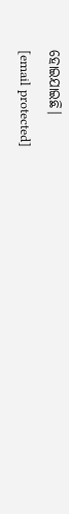ହୋଇଯାଇଛି।
[email protected]